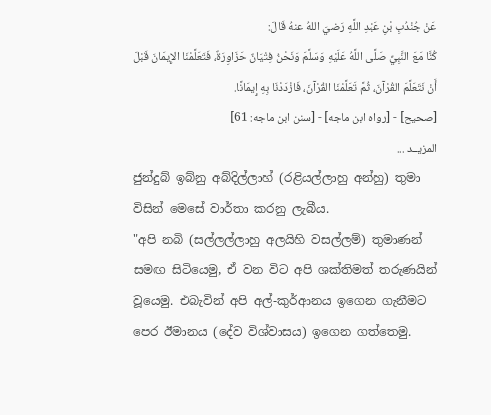عَنْ جُنْدُبِ بْنِ عَبْدِ اللَّهِ رَضيَ اللهُ عنهُ قَالَ:
كُنَّا مَعَ النَّبِيِّ صَلَّى اللَّهُ عَلَيْهِ وَسَلَّمَ وَنَحْنُ فِتْيَانٌ حَزَاوِرَةٌ، فَتَعَلَّمْنَا الإِيمَانَ قَبْلَ أَنْ نَتَعَلَّمَ القُرْآنَ، ثُمَّ تَعَلَّمْنَا القُرْآنَ، فَازْدَدْنَا بِهِ إِيمَانًا.
[صحيح] - [رواه ابن ماجه] - [سنن ابن ماجه: 61]
المزيــد ...
ජුන්දුබ් ඉබ්නු අබ්දිල්ලාහ් (රළියල්ලාහු අන්හු) තුමා විසින් මෙසේ වාර්තා කරනු ලැබීය.
"අපි නබි (සල්ලල්ලාහු අලයිහි වසල්ලම්) තුමාණන් සමඟ සිටියෙමු, ඒ වන විට අපි ශක්තිමත් තරුණයින් වූයෙමු. එබැවින් අපි අල්-කුර්ආනය ඉගෙන ගැනීමට පෙර ඊමානය (දේව විශ්වාසය) ඉගෙන ගත්තෙමු.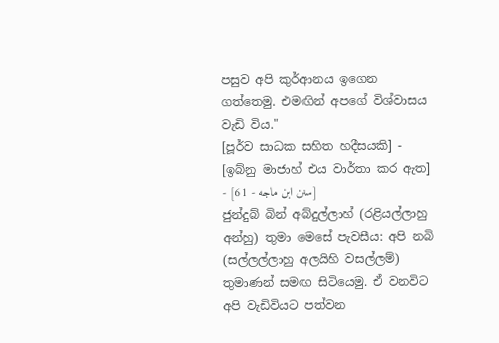පසුව අපි කුර්ආනය ඉගෙන ගත්තෙමු. එමඟින් අපගේ විශ්වාසය වැඩි විය."
[පූර්ව සාධක සහිත හදීසයකි] - [ඉබ්නු මාජාහ් එය වාර්තා කර ඇත] - [سنن ابن ماجه - 61]
ජුන්දුබ් බින් අබ්දුල්ලාහ් (රළියල්ලාහු අන්හු) තුමා මෙසේ පැවසීය: අපි නබි (සල්ලල්ලාහු අලයිහි වසල්ලම්) තුමාණන් සමඟ සිටියෙමු. ඒ වනවිට අපි වැඩිවියට පත්වන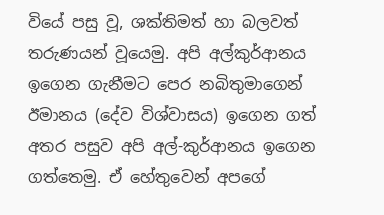වියේ පසු වූ, ශක්තිමත් හා බලවත් තරුණයන් වූයෙමු. අපි අල්කුර්ආනය ඉගෙන ගැනීමට පෙර නබිතුමාගෙන් ඊමානය (දේව විශ්වාසය) ඉගෙන ගත් අතර පසුව අපි අල්-කුර්ආනය ඉගෙන ගත්තෙමු. ඒ හේතුවෙන් අපගේ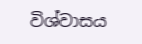විශ්වාසය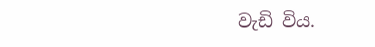වැඩි විය.